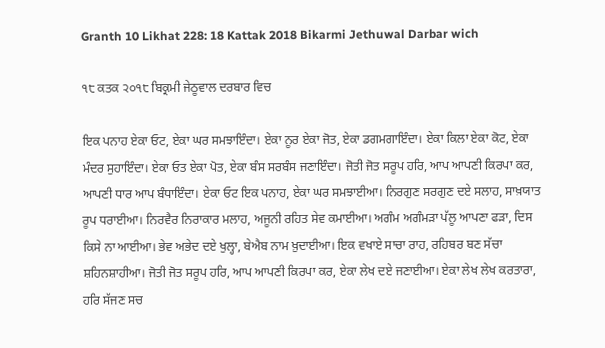Granth 10 Likhat 228: 18 Kattak 2018 Bikarmi Jethuwal Darbar wich

੧੮ ਕਤਕ ੨੦੧੮ ਬਿਕ੍ਰਮੀ ਜੇਠੂਵਾਲ ਦਰਬਾਰ ਵਿਚ

ਇਕ ਪਨਾਹ ਏਕਾ ਓਟ, ਏਕਾ ਘਰ ਸਮਝਾਇੰਦਾ। ਏਕਾ ਨੂਰ ਏਕਾ ਜੋਤ, ਏਕਾ ਡਗਮਗਾਇੰਦਾ। ਏਕਾ ਕਿਲਾ ਏਕਾ ਕੋਟ, ਏਕਾ ਮੰਦਰ ਸੁਹਾਇੰਦਾ। ਏਕਾ ਓਤ ਏਕਾ ਪੋਤ, ਏਕਾ ਬੰਸ ਸਰਬੰਸ ਜਣਾਇੰਦਾ। ਜੋਤੀ ਜੋਤ ਸਰੂਪ ਹਰਿ, ਆਪ ਆਪਣੀ ਕਿਰਪਾ ਕਰ, ਆਪਣੀ ਧਾਰ ਆਪ ਬੰਧਾਇੰਦਾ। ਏਕਾ ਓਟ ਇਕ ਪਨਾਹ, ਏਕਾ ਘਰ ਸਮਝਾਈਆ। ਨਿਰਗੁਣ ਸਰਗੁਣ ਦਏ ਸਲਾਹ, ਸਾਖ਼ਯਾਤ ਰੂਪ ਧਰਾਈਆ। ਨਿਰਵੈਰ ਨਿਰਾਕਾਰ ਮਲਾਹ, ਅਜੂਨੀ ਰਹਿਤ ਸੇਵ ਕਮਾਈਆ। ਅਗੰਮ ਅਗੰਮੜਾ ਪੱਲੂ ਆਪਣਾ ਫੜਾ, ਦਿਸ ਕਿਸੇ ਨਾ ਆਈਆ। ਭੇਵ ਅਭੇਦ ਦਏ ਖੁਲ੍ਹਾ, ਬੇਐਬ ਨਾਮ ਖ਼ੁਦਾਈਆ। ਇਕ ਵਖਾਏ ਸਾਚਾ ਰਾਹ, ਰਹਿਬਰ ਬਣ ਸੱਚਾ ਸ਼ਹਿਨਸ਼ਾਹੀਆ। ਜੋਤੀ ਜੋਤ ਸਰੂਪ ਹਰਿ, ਆਪ ਆਪਣੀ ਕਿਰਪਾ ਕਰ, ਏਕਾ ਲੇਖ ਦਏ ਜਣਾਈਆ। ਏਕਾ ਲੇਖ ਲੇਖ ਕਰਤਾਰਾ, ਹਰਿ ਸੱਜਣ ਸਚ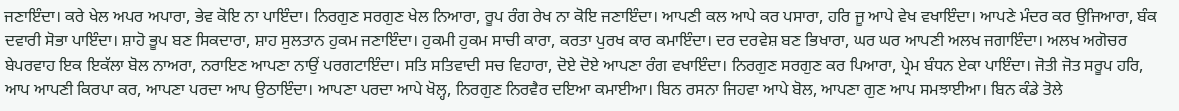ਜਣਾਇੰਦਾ। ਕਰੇ ਖੇਲ ਅਪਰ ਅਪਾਰਾ, ਭੇਵ ਕੋਇ ਨਾ ਪਾਇੰਦਾ। ਨਿਰਗੁਣ ਸਰਗੁਣ ਖੇਲ ਨਿਆਰਾ, ਰੂਪ ਰੰਗ ਰੇਖ ਨਾ ਕੋਇ ਜਣਾਇੰਦਾ। ਆਪਣੀ ਕਲ ਆਪੇ ਕਰ ਪਸਾਰਾ, ਹਰਿ ਜੂ ਆਪੇ ਵੇਖ ਵਖਾਇੰਦਾ। ਆਪਣੇ ਮੰਦਰ ਕਰ ਉਜਿਆਰਾ, ਬੰਕ ਦਵਾਰੀ ਸੋਭਾ ਪਾਇੰਦਾ। ਸ਼ਾਹੋ ਭੂਪ ਬਣ ਸਿਕਦਾਰਾ, ਸ਼ਾਹ ਸੁਲਤਾਨ ਹੁਕਮ ਜਣਾਇੰਦਾ। ਹੁਕਮੀ ਹੁਕਮ ਸਾਚੀ ਕਾਰਾ, ਕਰਤਾ ਪੁਰਖ ਕਾਰ ਕਮਾਇੰਦਾ। ਦਰ ਦਰਵੇਸ਼ ਬਣ ਭਿਖਾਰਾ, ਘਰ ਘਰ ਆਪਣੀ ਅਲਖ ਜਗਾਇੰਦਾ। ਅਲਖ ਅਗੋਚਰ ਬੇਪਰਵਾਹ ਇਕ ਇਕੱਲਾ ਬੋਲ ਨਾਅਰਾ, ਨਰਾਇਣ ਆਪਣਾ ਨਾਉਂ ਪਰਗਟਾਇੰਦਾ। ਸਤਿ ਸਤਿਵਾਦੀ ਸਚ ਵਿਹਾਰਾ, ਦੋਏ ਦੋਏ ਆਪਣਾ ਰੰਗ ਵਖਾਇੰਦਾ। ਨਿਰਗੁਣ ਸਰਗੁਣ ਕਰ ਪਿਆਰਾ, ਪ੍ਰੇਮ ਬੰਧਨ ਏਕਾ ਪਾਇੰਦਾ। ਜੋਤੀ ਜੋਤ ਸਰੂਪ ਹਰਿ, ਆਪ ਆਪਣੀ ਕਿਰਪਾ ਕਰ, ਆਪਣਾ ਪਰਦਾ ਆਪ ਉਠਾਇੰਦਾ। ਆਪਣਾ ਪਰਦਾ ਆਪੇ ਖੋਲ੍ਹ, ਨਿਰਗੁਣ ਨਿਰਵੈਰ ਦਇਆ ਕਮਾਈਆ। ਬਿਨ ਰਸਨਾ ਜਿਹਵਾ ਆਪੇ ਬੋਲ, ਆਪਣਾ ਗੁਣ ਆਪ ਸਮਝਾਈਆ। ਬਿਨ ਕੰਡੇ ਤੋਲੇ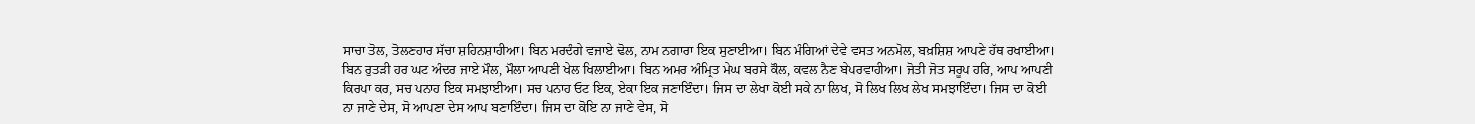ਸਾਚਾ ਤੋਲ, ਤੋਲਣਹਾਰ ਸੱਚਾ ਸ਼ਹਿਨਸ਼ਾਹੀਆ। ਬਿਨ ਮਰਦੰਗੇ ਵਜਾਏ ਢੋਲ, ਨਾਮ ਨਗਾਰਾ ਇਕ ਸੁਣਾਈਆ। ਬਿਨ ਮੰਗਿਆਂ ਦੇਵੇ ਵਸਤ ਅਨਮੋਲ, ਬਖ਼ਸ਼ਿਸ਼ ਆਪਣੇ ਹੱਥ ਰਖਾਈਆ। ਬਿਨ ਰੁਤੜੀ ਹਰ ਘਟ ਅੰਦਰ ਜਾਏ ਮੌਲ, ਮੌਲਾ ਆਪਣੀ ਖੇਲ ਖਿਲਾਈਆ। ਬਿਨ ਅਮਰ ਅੰਮ੍ਰਿਤ ਮੇਘ ਬਰਸੇ ਕੌਲ, ਕਵਲ ਨੈਣ ਬੇਪਰਵਾਹੀਆ। ਜੋਤੀ ਜੋਤ ਸਰੂਪ ਹਰਿ, ਆਪ ਆਪਣੀ ਕਿਰਪਾ ਕਰ, ਸਚ ਪਨਾਹ ਇਕ ਸਮਝਾਈਆ। ਸਚ ਪਨਾਹ ਓਟ ਇਕ, ਏਕਾ ਇਕ ਜਣਾਇੰਦਾ। ਜਿਸ ਦਾ ਲੇਖਾ ਕੋਈ ਸਕੇ ਨਾ ਲਿਖ, ਸੋ ਲਿਖ ਲਿਖ ਲੇਖ ਸਮਝਾਇੰਦਾ। ਜਿਸ ਦਾ ਕੋਈ ਨਾ ਜਾਣੇ ਦੇਸ, ਸੋ ਆਪਣਾ ਦੇਸ ਆਪ ਬਣਾਇੰਦਾ। ਜਿਸ ਦਾ ਕੋਇ ਨਾ ਜਾਣੇ ਵੇਸ, ਸੋ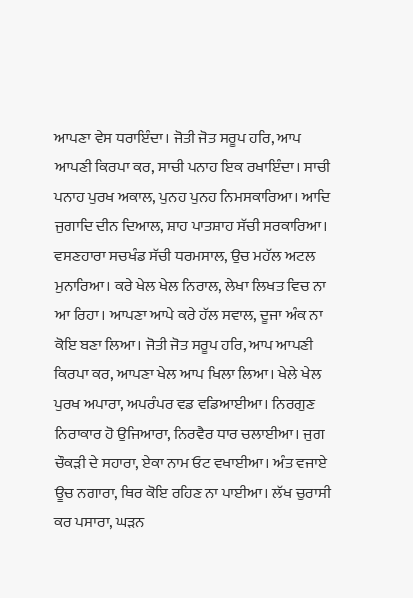ਆਪਣਾ ਵੇਸ ਧਰਾਇੰਦਾ। ਜੋਤੀ ਜੋਤ ਸਰੂਪ ਹਰਿ, ਆਪ ਆਪਣੀ ਕਿਰਪਾ ਕਰ, ਸਾਚੀ ਪਨਾਹ ਇਕ ਰਖਾਇੰਦਾ। ਸਾਚੀ ਪਨਾਹ ਪੁਰਖ ਅਕਾਲ, ਪੁਨਹ ਪੁਨਹ ਨਿਮਸਕਾਰਿਆ। ਆਦਿ ਜੁਗਾਦਿ ਦੀਨ ਦਿਆਲ, ਸ਼ਾਹ ਪਾਤਸ਼ਾਹ ਸੱਚੀ ਸਰਕਾਰਿਆ। ਵਸਣਹਾਰਾ ਸਚਖੰਡ ਸੱਚੀ ਧਰਮਸਾਲ, ਉਚ ਮਹੱਲ ਅਟਲ ਮੁਨਾਰਿਆ। ਕਰੇ ਖੇਲ ਖੇਲ ਨਿਰਾਲ, ਲੇਖਾ ਲਿਖਤ ਵਿਚ ਨਾ ਆ ਰਿਹਾ। ਆਪਣਾ ਆਪੇ ਕਰੇ ਹੱਲ ਸਵਾਲ, ਦੂਜਾ ਅੰਕ ਨਾ ਕੋਇ ਬਣਾ ਲਿਆ। ਜੋਤੀ ਜੋਤ ਸਰੂਪ ਹਰਿ, ਆਪ ਆਪਣੀ ਕਿਰਪਾ ਕਰ, ਆਪਣਾ ਖੇਲ ਆਪ ਖਿਲਾ ਲਿਆ। ਖੇਲੇ ਖੇਲ ਪੁਰਖ ਅਪਾਰਾ, ਅਪਰੰਪਰ ਵਡ ਵਡਿਆਈਆ। ਨਿਰਗੁਣ ਨਿਰਾਕਾਰ ਹੋ ਉਜਿਆਰਾ, ਨਿਰਵੈਰ ਧਾਰ ਚਲਾਈਆ। ਜੁਗ ਚੌਕੜੀ ਦੇ ਸਹਾਰਾ, ਏਕਾ ਨਾਮ ਓਟ ਵਖਾਈਆ। ਅੰਤ ਵਜਾਏ ਊਚ ਨਗਾਰਾ, ਥਿਰ ਕੋਇ ਰਹਿਣ ਨਾ ਪਾਈਆ। ਲੱਖ ਚੁਰਾਸੀ ਕਰ ਪਸਾਰਾ, ਘੜਨ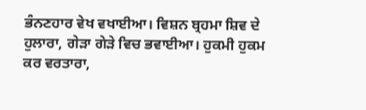ਭੰਨਣਹਾਰ ਵੇਖ ਵਖਾਈਆ। ਵਿਸ਼ਨ ਬ੍ਰਹਮਾ ਸ਼ਿਵ ਦੇ ਹੁਲਾਰਾ, ਗੇੜਾ ਗੇੜੇ ਵਿਚ ਭਵਾਈਆ। ਹੁਕਮੀ ਹੁਕਮ ਕਰ ਵਰਤਾਰਾ,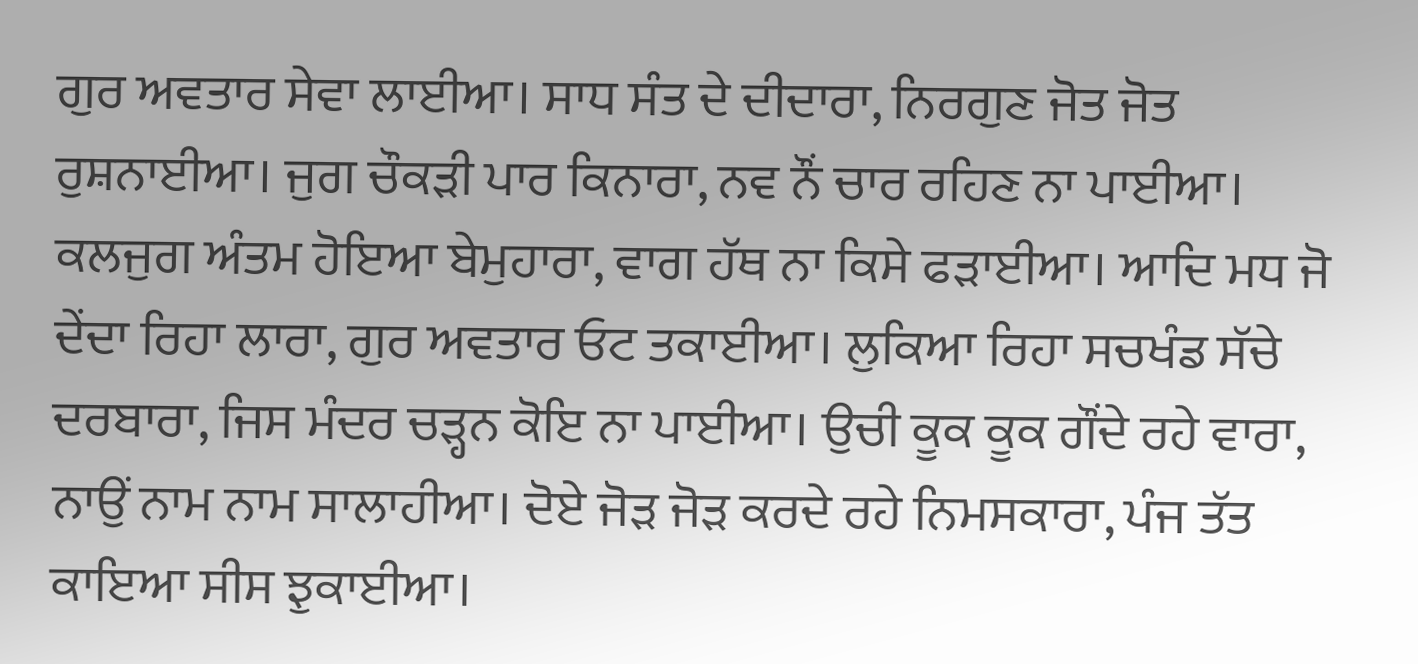ਗੁਰ ਅਵਤਾਰ ਸੇਵਾ ਲਾਈਆ। ਸਾਧ ਸੰਤ ਦੇ ਦੀਦਾਰਾ, ਨਿਰਗੁਣ ਜੋਤ ਜੋਤ ਰੁਸ਼ਨਾਈਆ। ਜੁਗ ਚੌਕੜੀ ਪਾਰ ਕਿਨਾਰਾ, ਨਵ ਨੌਂ ਚਾਰ ਰਹਿਣ ਨਾ ਪਾਈਆ। ਕਲਜੁਗ ਅੰਤਮ ਹੋਇਆ ਬੇਮੁਹਾਰਾ, ਵਾਗ ਹੱਥ ਨਾ ਕਿਸੇ ਫੜਾਈਆ। ਆਦਿ ਮਧ ਜੋ ਦੇਂਦਾ ਰਿਹਾ ਲਾਰਾ, ਗੁਰ ਅਵਤਾਰ ਓਟ ਤਕਾਈਆ। ਲੁਕਿਆ ਰਿਹਾ ਸਚਖੰਡ ਸੱਚੇ ਦਰਬਾਰਾ, ਜਿਸ ਮੰਦਰ ਚੜ੍ਹਨ ਕੋਇ ਨਾ ਪਾਈਆ। ਉਚੀ ਕੂਕ ਕੂਕ ਗੌਂਦੇ ਰਹੇ ਵਾਰਾ, ਨਾਉਂ ਨਾਮ ਨਾਮ ਸਾਲਾਹੀਆ। ਦੋਏ ਜੋੜ ਜੋੜ ਕਰਦੇ ਰਹੇ ਨਿਮਸਕਾਰਾ, ਪੰਜ ਤੱਤ ਕਾਇਆ ਸੀਸ ਝੁਕਾਈਆ।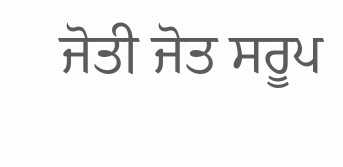ਜੋਤੀ ਜੋਤ ਸਰੂਪ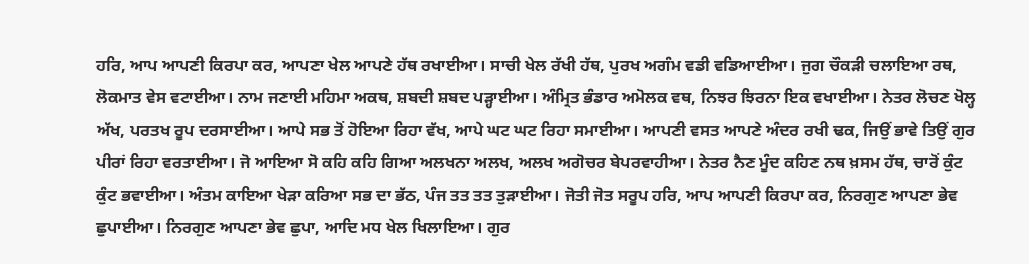ਹਰਿ, ਆਪ ਆਪਣੀ ਕਿਰਪਾ ਕਰ, ਆਪਣਾ ਖੇਲ ਆਪਣੇ ਹੱਥ ਰਖਾਈਆ। ਸਾਚੀ ਖੇਲ ਰੱਖੀ ਹੱਥ, ਪੁਰਖ ਅਗੰਮ ਵਡੀ ਵਡਿਆਈਆ। ਜੁਗ ਚੌਕੜੀ ਚਲਾਇਆ ਰਥ, ਲੋਕਮਾਤ ਵੇਸ ਵਟਾਈਆ। ਨਾਮ ਜਣਾਈ ਮਹਿਮਾ ਅਕਥ, ਸ਼ਬਦੀ ਸ਼ਬਦ ਪੜ੍ਹਾਈਆ। ਅੰਮ੍ਰਿਤ ਭੰਡਾਰ ਅਮੋਲਕ ਵਥ, ਨਿਝਰ ਝਿਰਨਾ ਇਕ ਵਖਾਈਆ। ਨੇਤਰ ਲੋਚਣ ਖੋਲ੍ਹ ਅੱਖ, ਪਰਤਖ ਰੂਪ ਦਰਸਾਈਆ। ਆਪੇ ਸਭ ਤੋਂ ਹੋਇਆ ਰਿਹਾ ਵੱਖ, ਆਪੇ ਘਟ ਘਟ ਰਿਹਾ ਸਮਾਈਆ। ਆਪਣੀ ਵਸਤ ਆਪਣੇ ਅੰਦਰ ਰਖੀ ਢਕ, ਜਿਉਂ ਭਾਵੇ ਤਿਉਂ ਗੁਰ ਪੀਰਾਂ ਰਿਹਾ ਵਰਤਾਈਆ। ਜੋ ਆਇਆ ਸੋ ਕਹਿ ਕਹਿ ਗਿਆ ਅਲਖਨਾ ਅਲਖ, ਅਲਖ ਅਗੋਚਰ ਬੇਪਰਵਾਹੀਆ। ਨੇਤਰ ਨੈਣ ਮੂੰਦ ਕਹਿਣ ਨਥ ਖ਼ਸਮ ਹੱਥ, ਚਾਰੋਂ ਕੁੰਟ ਕੁੰਟ ਭਵਾਈਆ। ਅੰਤਮ ਕਾਇਆ ਖੇੜਾ ਕਰਿਆ ਸਭ ਦਾ ਭੱਠ, ਪੰਜ ਤਤ ਤਤ ਤੁੜਾਈਆ। ਜੋਤੀ ਜੋਤ ਸਰੂਪ ਹਰਿ, ਆਪ ਆਪਣੀ ਕਿਰਪਾ ਕਰ, ਨਿਰਗੁਣ ਆਪਣਾ ਭੇਵ ਛੁਪਾਈਆ। ਨਿਰਗੁਣ ਆਪਣਾ ਭੇਵ ਛੁਪਾ, ਆਦਿ ਮਧ ਖੇਲ ਖਿਲਾਇਆ। ਗੁਰ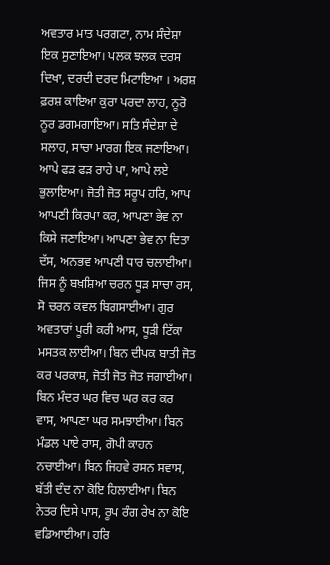ਅਵਤਾਰ ਮਾਤ ਪਰਗਟਾ, ਨਾਮ ਸੰਦੇਸ਼ਾ ਇਕ ਸੁਣਾਇਆ। ਪਲਕ ਝਲਕ ਦਰਸ ਦਿਖਾ, ਦਰਦੀ ਦਰਦ ਮਿਟਾਇਆ । ਅਰਸ਼ ਫ਼ਰਸ਼ ਕਾਇਆ ਕੁਰਾ ਪਰਦਾ ਲਾਹ, ਨੂਰੋ ਨੂਰ ਡਗਮਗਾਇਆ। ਸਤਿ ਸੰਦੇਸ਼ਾ ਦੇ ਸਲਾਹ, ਸਾਚਾ ਮਾਰਗ ਇਕ ਜਣਾਇਆ। ਆਪੇ ਫੜ ਫੜ ਰਾਹੇ ਪਾ, ਆਪੇ ਲਏ ਭੁਲਾਇਆ। ਜੋਤੀ ਜੋਤ ਸਰੂਪ ਹਰਿ, ਆਪ ਆਪਣੀ ਕਿਰਪਾ ਕਰ, ਆਪਣਾ ਭੇਵ ਨਾ ਕਿਸੇ ਜਣਾਇਆ। ਆਪਣਾ ਭੇਵ ਨਾ ਦਿਤਾ ਦੱਸ, ਅਨਭਵ ਆਪਣੀ ਧਾਰ ਚਲਾਈਆ। ਜਿਸ ਨੂੰ ਬਖ਼ਸ਼ਿਆ ਚਰਨ ਧੂੜ ਸਾਚਾ ਰਸ, ਸੋ ਚਰਨ ਕਵਲ ਬਿਗਸਾਈਆ। ਗੁਰ ਅਵਤਾਰਾਂ ਪੂਰੀ ਕਰੀ ਆਸ, ਧੂੜੀ ਟਿੱਕਾ ਮਸਤਕ ਲਾਈਆ। ਬਿਨ ਦੀਪਕ ਬਾਤੀ ਜੋਤ ਕਰ ਪਰਕਾਸ਼, ਜੋਤੀ ਜੋਤ ਜੋਤ ਜਗਾਈਆ। ਬਿਨ ਮੰਦਰ ਘਰ ਵਿਚ ਘਰ ਕਰ ਕਰ ਵਾਸ, ਆਪਣਾ ਘਰ ਸਮਝਾਈਆ। ਬਿਨ ਮੰਡਲ ਪਾਏ ਰਾਸ, ਗੋਪੀ ਕਾਹਨ ਨਚਾਈਆ। ਬਿਨ ਜਿਹਵੇ ਰਸਨ ਸਵਾਸ, ਬੱਤੀ ਦੰਦ ਨਾ ਕੋਇ ਹਿਲਾਈਆ। ਬਿਨ ਨੇਤਰ ਦਿਸੇ ਪਾਸ, ਰੂਪ ਰੰਗ ਰੇਖ ਨਾ ਕੋਇ ਵਡਿਆਈਆ। ਹਰਿ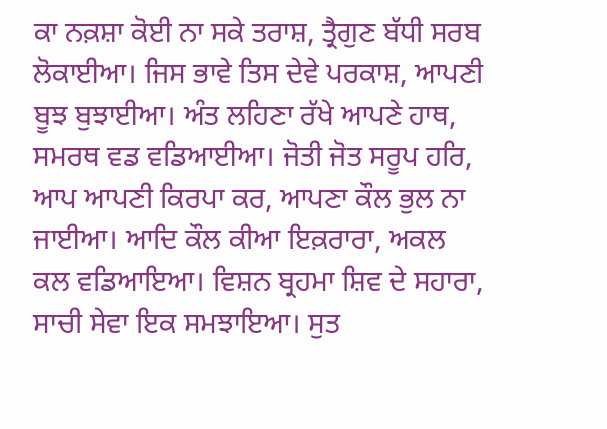ਕਾ ਨਕ਼ਸ਼ਾ ਕੋਈ ਨਾ ਸਕੇ ਤਰਾਸ਼, ਤ੍ਰੈਗੁਣ ਬੱਧੀ ਸਰਬ ਲੋਕਾਈਆ। ਜਿਸ ਭਾਵੇ ਤਿਸ ਦੇਵੇ ਪਰਕਾਸ਼, ਆਪਣੀ ਬੂਝ ਬੁਝਾਈਆ। ਅੰਤ ਲਹਿਣਾ ਰੱਖੇ ਆਪਣੇ ਹਾਥ, ਸਮਰਥ ਵਡ ਵਡਿਆਈਆ। ਜੋਤੀ ਜੋਤ ਸਰੂਪ ਹਰਿ, ਆਪ ਆਪਣੀ ਕਿਰਪਾ ਕਰ, ਆਪਣਾ ਕੌਲ ਭੁਲ ਨਾ ਜਾਈਆ। ਆਦਿ ਕੌਲ ਕੀਆ ਇਕ਼ਰਾਰਾ, ਅਕਲ ਕਲ ਵਡਿਆਇਆ। ਵਿਸ਼ਨ ਬ੍ਰਹਮਾ ਸ਼ਿਵ ਦੇ ਸਹਾਰਾ, ਸਾਚੀ ਸੇਵਾ ਇਕ ਸਮਝਾਇਆ। ਸੁਤ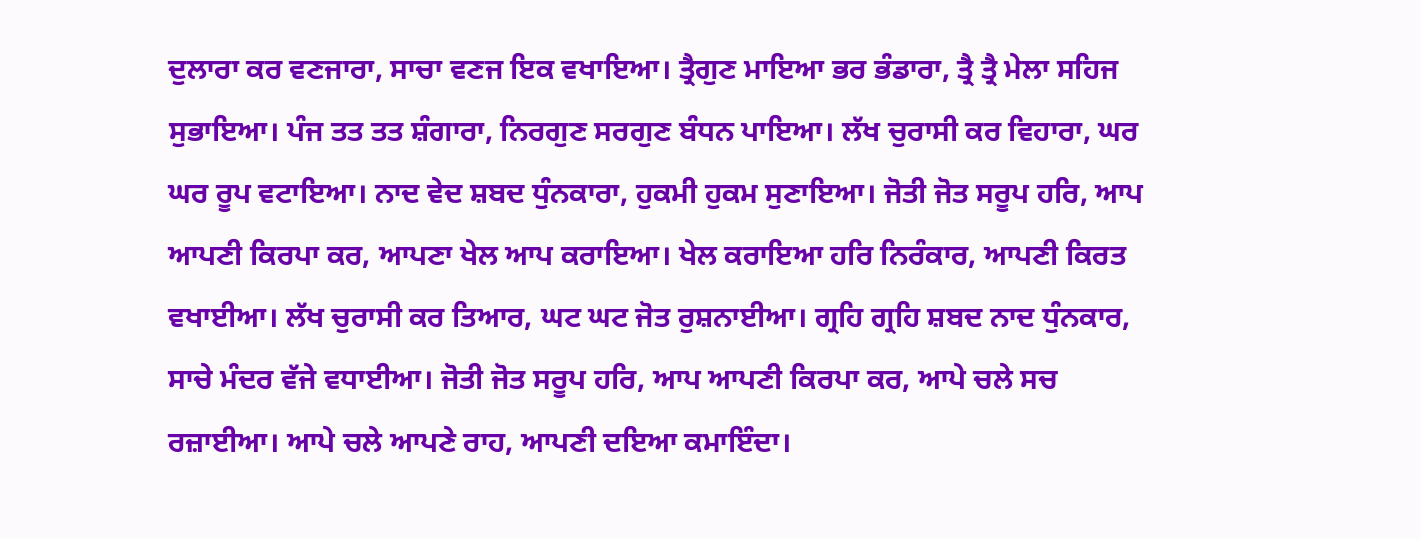ਦੁਲਾਰਾ ਕਰ ਵਣਜਾਰਾ, ਸਾਚਾ ਵਣਜ ਇਕ ਵਖਾਇਆ। ਤ੍ਰੈਗੁਣ ਮਾਇਆ ਭਰ ਭੰਡਾਰਾ, ਤ੍ਰੈ ਤ੍ਰੈ ਮੇਲਾ ਸਹਿਜ ਸੁਭਾਇਆ। ਪੰਜ ਤਤ ਤਤ ਸ਼ੰਗਾਰਾ, ਨਿਰਗੁਣ ਸਰਗੁਣ ਬੰਧਨ ਪਾਇਆ। ਲੱਖ ਚੁਰਾਸੀ ਕਰ ਵਿਹਾਰਾ, ਘਰ ਘਰ ਰੂਪ ਵਟਾਇਆ। ਨਾਦ ਵੇਦ ਸ਼ਬਦ ਧੁੰਨਕਾਰਾ, ਹੁਕਮੀ ਹੁਕਮ ਸੁਣਾਇਆ। ਜੋਤੀ ਜੋਤ ਸਰੂਪ ਹਰਿ, ਆਪ ਆਪਣੀ ਕਿਰਪਾ ਕਰ, ਆਪਣਾ ਖੇਲ ਆਪ ਕਰਾਇਆ। ਖੇਲ ਕਰਾਇਆ ਹਰਿ ਨਿਰੰਕਾਰ, ਆਪਣੀ ਕਿਰਤ ਵਖਾਈਆ। ਲੱਖ ਚੁਰਾਸੀ ਕਰ ਤਿਆਰ, ਘਟ ਘਟ ਜੋਤ ਰੁਸ਼ਨਾਈਆ। ਗ੍ਰਹਿ ਗ੍ਰਹਿ ਸ਼ਬਦ ਨਾਦ ਧੁੰਨਕਾਰ, ਸਾਚੇ ਮੰਦਰ ਵੱਜੇ ਵਧਾਈਆ। ਜੋਤੀ ਜੋਤ ਸਰੂਪ ਹਰਿ, ਆਪ ਆਪਣੀ ਕਿਰਪਾ ਕਰ, ਆਪੇ ਚਲੇ ਸਚ ਰਜ਼ਾਈਆ। ਆਪੇ ਚਲੇ ਆਪਣੇ ਰਾਹ, ਆਪਣੀ ਦਇਆ ਕਮਾਇੰਦਾ।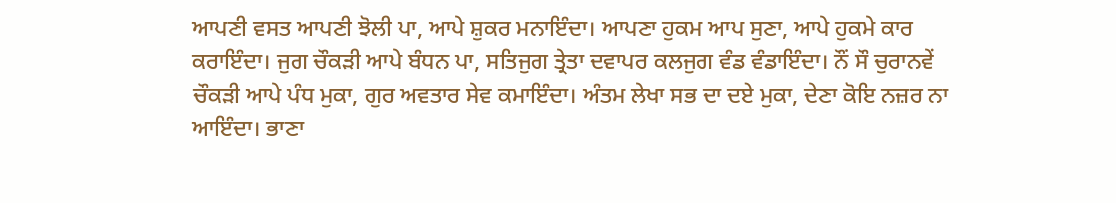ਆਪਣੀ ਵਸਤ ਆਪਣੀ ਝੋਲੀ ਪਾ, ਆਪੇ ਸ਼ੁਕਰ ਮਨਾਇੰਦਾ। ਆਪਣਾ ਹੁਕਮ ਆਪ ਸੁਣਾ, ਆਪੇ ਹੁਕਮੇ ਕਾਰ ਕਰਾਇੰਦਾ। ਜੁਗ ਚੌਕੜੀ ਆਪੇ ਬੰਧਨ ਪਾ, ਸਤਿਜੁਗ ਤ੍ਰੇਤਾ ਦਵਾਪਰ ਕਲਜੁਗ ਵੰਡ ਵੰਡਾਇੰਦਾ। ਨੌਂ ਸੌ ਚੁਰਾਨਵੇਂ ਚੌਕੜੀ ਆਪੇ ਪੰਧ ਮੁਕਾ, ਗੁਰ ਅਵਤਾਰ ਸੇਵ ਕਮਾਇੰਦਾ। ਅੰਤਮ ਲੇਖਾ ਸਭ ਦਾ ਦਏ ਮੁਕਾ, ਦੇਣਾ ਕੋਇ ਨਜ਼ਰ ਨਾ ਆਇੰਦਾ। ਭਾਣਾ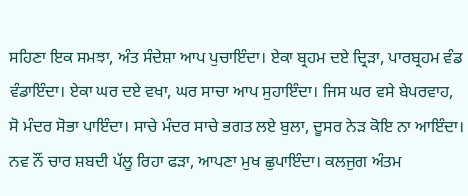ਸਹਿਣਾ ਇਕ ਸਮਝਾ, ਅੰਤ ਸੰਦੇਸ਼ਾ ਆਪ ਪੁਚਾਇੰਦਾ। ਏਕਾ ਬ੍ਰਹਮ ਦਏ ਦ੍ਰਿੜਾ, ਪਾਰਬ੍ਰਹਮ ਵੰਡ ਵੰਡਾਇੰਦਾ। ਏਕਾ ਘਰ ਦਏ ਵਖਾ, ਘਰ ਸਾਚਾ ਆਪ ਸੁਹਾਇੰਦਾ। ਜਿਸ ਘਰ ਵਸੇ ਬੇਪਰਵਾਹ, ਸੋ ਮੰਦਰ ਸੋਭਾ ਪਾਇੰਦਾ। ਸਾਚੇ ਮੰਦਰ ਸਾਚੇ ਭਗਤ ਲਏ ਬੁਲਾ, ਦੂਸਰ ਨੇੜ ਕੋਇ ਨਾ ਆਇੰਦਾ। ਨਵ ਨੌਂ ਚਾਰ ਸ਼ਬਦੀ ਪੱਲੂ ਰਿਹਾ ਫੜਾ, ਆਪਣਾ ਮੁਖ ਛੁਪਾਇੰਦਾ। ਕਲਜੁਗ ਅੰਤਮ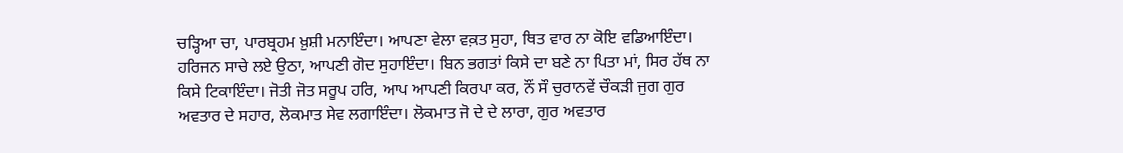ਚੜ੍ਹਿਆ ਚਾ, ਪਾਰਬ੍ਰਹਮ ਖ਼ੁਸ਼ੀ ਮਨਾਇੰਦਾ। ਆਪਣਾ ਵੇਲਾ ਵਕ਼ਤ ਸੁਹਾ, ਥਿਤ ਵਾਰ ਨਾ ਕੋਇ ਵਡਿਆਇੰਦਾ। ਹਰਿਜਨ ਸਾਚੇ ਲਏ ਉਠਾ, ਆਪਣੀ ਗੋਦ ਸੁਹਾਇੰਦਾ। ਬਿਨ ਭਗਤਾਂ ਕਿਸੇ ਦਾ ਬਣੇ ਨਾ ਪਿਤਾ ਮਾਂ, ਸਿਰ ਹੱਥ ਨਾ ਕਿਸੇ ਟਿਕਾਇੰਦਾ। ਜੋਤੀ ਜੋਤ ਸਰੂਪ ਹਰਿ, ਆਪ ਆਪਣੀ ਕਿਰਪਾ ਕਰ, ਨੌਂ ਸੌ ਚੁਰਾਨਵੇਂ ਚੌਕੜੀ ਜੁਗ ਗੁਰ ਅਵਤਾਰ ਦੇ ਸਹਾਰ, ਲੋਕਮਾਤ ਸੇਵ ਲਗਾਇੰਦਾ। ਲੋਕਮਾਤ ਜੋ ਦੇ ਦੇ ਲਾਰਾ, ਗੁਰ ਅਵਤਾਰ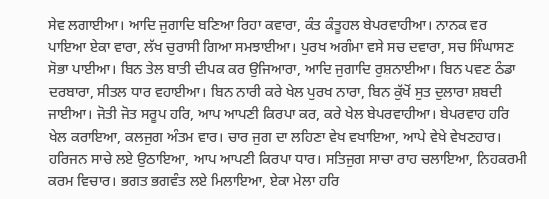ਸੇਵ ਲਗਾਈਆ। ਆਦਿ ਜੁਗਾਦਿ ਬਣਿਆ ਰਿਹਾ ਕਵਾਰਾ, ਕੰਤ ਕੰਤੂਹਲ ਬੇਪਰਵਾਹੀਆ। ਨਾਨਕ ਵਰ ਪਾਇਆ ਏਕਾ ਵਾਰਾ, ਲੱਖ ਚੁਰਾਸੀ ਗਿਆ ਸਮਝਾਈਆ। ਪੁਰਖ ਅਗੰਮਾ ਵਸੇ ਸਚ ਦਵਾਰਾ, ਸਚ ਸਿੰਘਾਸਣ ਸੋਭਾ ਪਾਈਆ। ਬਿਨ ਤੇਲ ਬਾਤੀ ਦੀਪਕ ਕਰ ਉਜਿਆਰਾ, ਆਦਿ ਜੁਗਾਦਿ ਰੁਸ਼ਨਾਈਆ। ਬਿਨ ਪਵਣ ਠੰਡਾ ਦਰਬਾਰਾ, ਸੀਤਲ ਧਾਰ ਵਹਾਈਆ। ਬਿਨ ਨਾਰੀ ਕਰੇ ਖੇਲ ਪੁਰਖ ਨਾਰਾ, ਬਿਨ ਕੁੱਖੋਂ ਸੁਤ ਦੁਲਾਰਾ ਸ਼ਬਦੀ ਜਾਈਆ। ਜੋਤੀ ਜੋਤ ਸਰੂਪ ਹਰਿ, ਆਪ ਆਪਣੀ ਕਿਰਪਾ ਕਰ, ਕਰੇ ਖੇਲ ਬੇਪਰਵਾਹੀਆ। ਬੇਪਰਵਾਹ ਹਰਿ ਖੇਲ ਕਰਾਇਆ, ਕਲਜੁਗ ਅੰਤਮ ਵਾਰ। ਚਾਰ ਜੁਗ ਦਾ ਲਹਿਣਾ ਵੇਖ ਵਖਾਇਆ, ਆਪੇ ਵੇਖੇ ਵੇਖਣਹਾਰ। ਹਰਿਜਨ ਸਾਚੇ ਲਏ ਉਠਾਇਆ, ਆਪ ਆਪਣੀ ਕਿਰਪਾ ਧਾਰ। ਸਤਿਜੁਗ ਸਾਚਾ ਰਾਹ ਚਲਾਇਆ, ਨਿਹਕਰਮੀ ਕਰਮ ਵਿਚਾਰ। ਭਗਤ ਭਗਵੰਤ ਲਏ ਮਿਲਾਇਆ, ਏਕਾ ਮੇਲਾ ਹਰਿ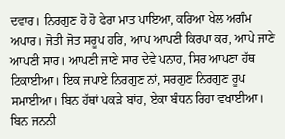ਦਵਾਰ। ਨਿਰਗੁਣ ਹੋ ਹੋ ਫੇਰਾ ਮਾਤ ਪਾਇਆ, ਕਰਿਆ ਖੇਲ ਅਗੰਮ ਅਪਾਰ। ਜੋਤੀ ਜੋਤ ਸਰੂਪ ਹਰਿ, ਆਪ ਆਪਣੀ ਕਿਰਪਾ ਕਰ, ਆਪੇ ਜਾਣੇ ਆਪਣੀ ਸਾਰ। ਆਪਣੀ ਜਾਣੇ ਸਾਰ ਦੇਵੇ ਪਨਾਹ, ਸਿਰ ਆਪਣਾ ਹੱਥ ਟਿਕਾਈਆ। ਇਕ ਜਪਾਏ ਨਿਰਗੁਣ ਨਾਂ, ਸਰਗੁਣ ਨਿਰਗੁਣ ਰੂਪ ਸਮਾਈਆ। ਬਿਨ ਹੱਥਾਂ ਪਕੜੇ ਬਾਂਹ, ਏਕਾ ਬੰਧਨ ਰਿਹਾ ਵਖਾਈਆ। ਬਿਨ ਜਨਨੀ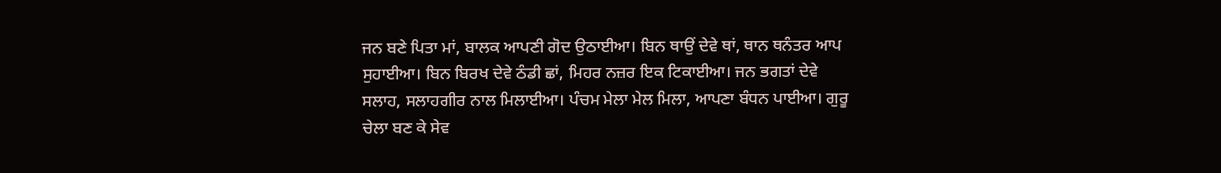ਜਨ ਬਣੇ ਪਿਤਾ ਮਾਂ, ਬਾਲਕ ਆਪਣੀ ਗੋਦ ਉਠਾਈਆ। ਬਿਨ ਥਾਉਂ ਦੇਵੇ ਥਾਂ, ਥਾਨ ਥਨੰਤਰ ਆਪ ਸੁਹਾਈਆ। ਬਿਨ ਬਿਰਖ ਦੇਵੇ ਠੰਡੀ ਛਾਂ, ਮਿਹਰ ਨਜ਼ਰ ਇਕ ਟਿਕਾਈਆ। ਜਨ ਭਗਤਾਂ ਦੇਵੇ ਸਲਾਹ, ਸਲਾਹਗੀਰ ਨਾਲ ਮਿਲਾਈਆ। ਪੰਚਮ ਮੇਲਾ ਮੇਲ ਮਿਲਾ, ਆਪਣਾ ਬੰਧਨ ਪਾਈਆ। ਗੁਰੂ ਚੇਲਾ ਬਣ ਕੇ ਸੇਵ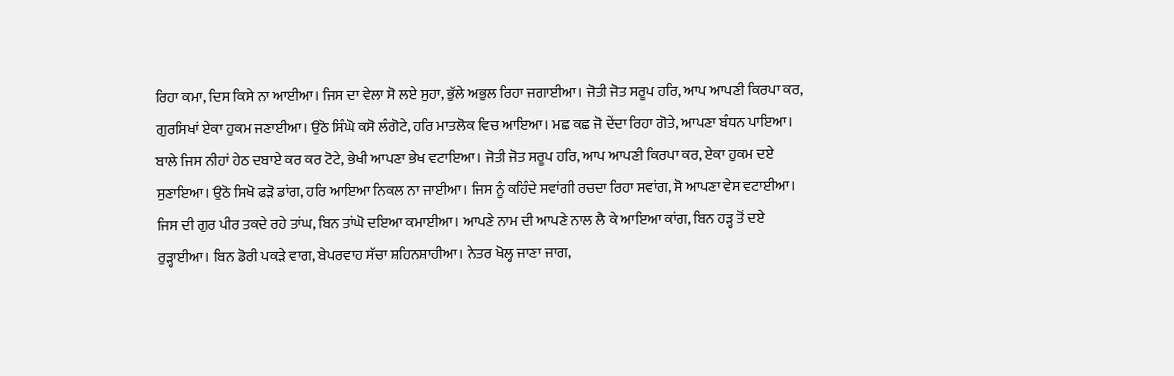ਰਿਹਾ ਕਮਾ, ਦਿਸ ਕਿਸੇ ਨਾ ਆਈਆ। ਜਿਸ ਦਾ ਵੇਲਾ ਸੋ ਲਏ ਸੁਹਾ, ਭੁੱਲੇ ਅਭੁਲ ਰਿਹਾ ਜਗਾਈਆ। ਜੋਤੀ ਜੋਤ ਸਰੂਪ ਹਰਿ, ਆਪ ਆਪਣੀ ਕਿਰਪਾ ਕਰ, ਗੁਰਸਿਖਾਂ ਏਕਾ ਹੁਕਮ ਜਣਾਈਆ। ਉਠੋ ਸਿੰਘੋ ਕਸੋ ਲੰਗੋਟੇ, ਹਰਿ ਮਾਤਲੋਕ ਵਿਚ ਆਇਆ। ਮਛ ਕਛ ਜੋ ਦੇਂਦਾ ਰਿਹਾ ਗੋਤੇ, ਆਪਣਾ ਬੰਧਨ ਪਾਇਆ। ਬਾਲੇ ਜਿਸ ਨੀਹਾਂ ਹੇਠ ਦਬਾਏ ਕਰ ਕਰ ਟੋਟੇ, ਭੇਖੀ ਆਪਣਾ ਭੇਖ ਵਟਾਇਆ। ਜੋਤੀ ਜੋਤ ਸਰੂਪ ਹਰਿ, ਆਪ ਆਪਣੀ ਕਿਰਪਾ ਕਰ, ਏਕਾ ਹੁਕਮ ਦਏ ਸੁਣਾਇਆ। ਉਠੋ ਸਿਖੋ ਫੜੋ ਡਾਂਗ, ਹਰਿ ਆਇਆ ਨਿਕਲ ਨਾ ਜਾਈਆ। ਜਿਸ ਨੂੰ ਕਹਿੰਦੇ ਸਵਾਂਗੀ ਰਚਦਾ ਰਿਹਾ ਸਵਾਂਗ, ਸੋ ਆਪਣਾ ਵੇਸ ਵਟਾਈਆ। ਜਿਸ ਦੀ ਗੁਰ ਪੀਰ ਤਕਦੇ ਰਹੇ ਤਾਂਘ, ਬਿਨ ਤਾਂਘੋ ਦਇਆ ਕਮਾਈਆ। ਆਪਣੇ ਨਾਮ ਦੀ ਆਪਣੇ ਨਾਲ ਲੈ ਕੇ ਆਇਆ ਕਾਂਗ, ਬਿਨ ਹੜ੍ਹ ਤੋਂ ਦਏ ਰੁੜ੍ਹਾਈਆ। ਬਿਨ ਡੋਰੀ ਪਕੜੇ ਵਾਗ, ਬੇਪਰਵਾਹ ਸੱਚਾ ਸ਼ਹਿਨਸ਼ਾਹੀਆ। ਨੇਤਰ ਖੋਲ੍ਹ ਜਾਣਾ ਜਾਗ,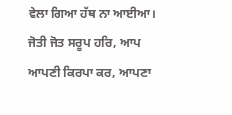ਵੇਲਾ ਗਿਆ ਹੱਥ ਨਾ ਆਈਆ। ਜੋਤੀ ਜੋਤ ਸਰੂਪ ਹਰਿ, ਆਪ ਆਪਣੀ ਕਿਰਪਾ ਕਰ, ਆਪਣਾ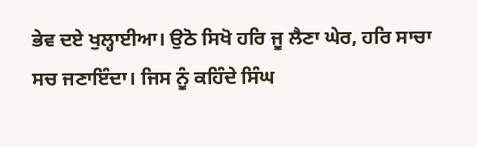ਭੇਵ ਦਏ ਖੁਲ੍ਹਾਈਆ। ਉਠੋ ਸਿਖੋ ਹਰਿ ਜੂ ਲੈਣਾ ਘੇਰ, ਹਰਿ ਸਾਚਾ ਸਚ ਜਣਾਇੰਦਾ। ਜਿਸ ਨੂੰ ਕਹਿੰਦੇ ਸਿੰਘ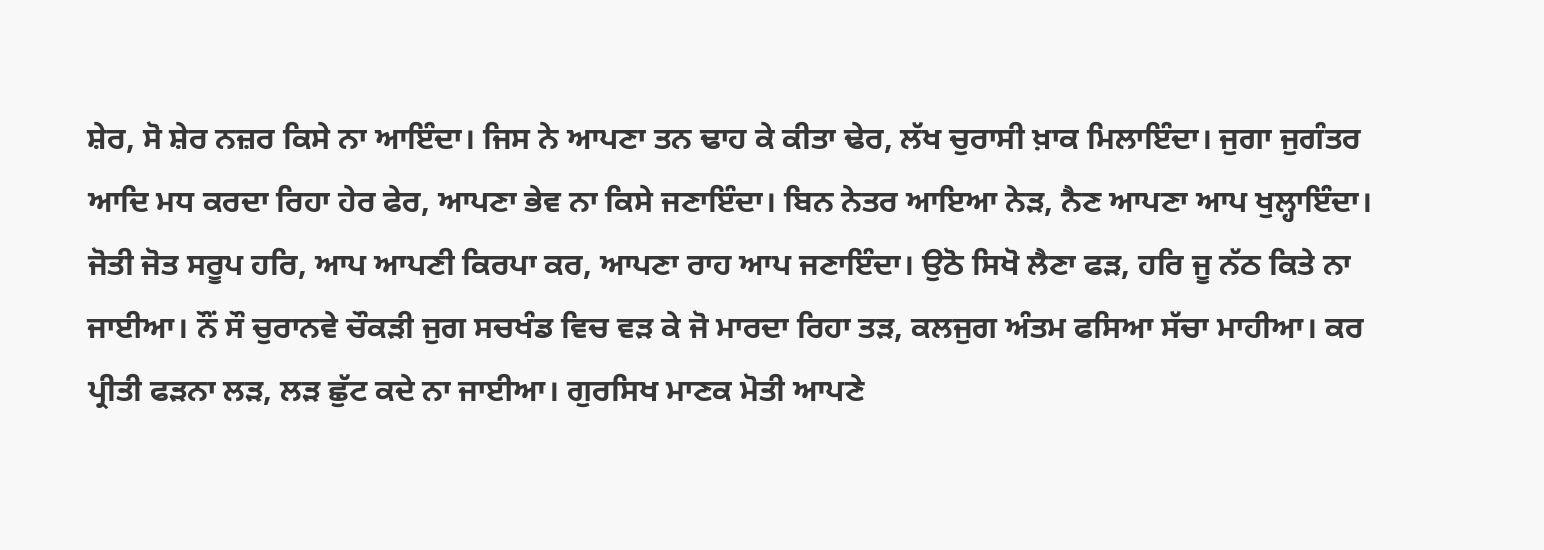ਸ਼ੇਰ, ਸੋ ਸ਼ੇਰ ਨਜ਼ਰ ਕਿਸੇ ਨਾ ਆਇੰਦਾ। ਜਿਸ ਨੇ ਆਪਣਾ ਤਨ ਢਾਹ ਕੇ ਕੀਤਾ ਢੇਰ, ਲੱਖ ਚੁਰਾਸੀ ਖ਼ਾਕ ਮਿਲਾਇੰਦਾ। ਜੁਗਾ ਜੁਗੰਤਰ ਆਦਿ ਮਧ ਕਰਦਾ ਰਿਹਾ ਹੇਰ ਫੇਰ, ਆਪਣਾ ਭੇਵ ਨਾ ਕਿਸੇ ਜਣਾਇੰਦਾ। ਬਿਨ ਨੇਤਰ ਆਇਆ ਨੇੜ, ਨੈਣ ਆਪਣਾ ਆਪ ਖੁਲ੍ਹਾਇੰਦਾ। ਜੋਤੀ ਜੋਤ ਸਰੂਪ ਹਰਿ, ਆਪ ਆਪਣੀ ਕਿਰਪਾ ਕਰ, ਆਪਣਾ ਰਾਹ ਆਪ ਜਣਾਇੰਦਾ। ਉਠੋ ਸਿਖੋ ਲੈਣਾ ਫੜ, ਹਰਿ ਜੂ ਨੱਠ ਕਿਤੇ ਨਾ ਜਾਈਆ। ਨੌਂ ਸੌ ਚੁਰਾਨਵੇ ਚੌਕੜੀ ਜੁਗ ਸਚਖੰਡ ਵਿਚ ਵੜ ਕੇ ਜੋ ਮਾਰਦਾ ਰਿਹਾ ਤੜ, ਕਲਜੁਗ ਅੰਤਮ ਫਸਿਆ ਸੱਚਾ ਮਾਹੀਆ। ਕਰ ਪ੍ਰੀਤੀ ਫੜਨਾ ਲੜ, ਲੜ ਛੁੱਟ ਕਦੇ ਨਾ ਜਾਈਆ। ਗੁਰਸਿਖ ਮਾਣਕ ਮੋਤੀ ਆਪਣੇ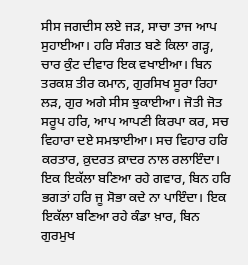ਸੀਸ ਜਗਦੀਸ ਲਏ ਜੜ, ਸਾਚਾ ਤਾਜ ਆਪ ਸੁਹਾਈਆ। ਹਰਿ ਸੰਗਤ ਬਣੇ ਕਿਲਾ ਗੜ੍ਹ, ਚਾਰ ਕੁੰਟ ਦੀਵਾਰ ਇਕ ਵਖਾਈਆ। ਬਿਨ ਤਰਕਸ਼ ਤੀਰ ਕਮਾਨ, ਗੁਰਸਿਖ ਸੂਰਾ ਰਿਹਾ ਲੜ, ਗੁਰ ਅਗੇ ਸੀਸ ਝੁਕਾਈਆ। ਜੋਤੀ ਜੋਤ ਸਰੂਪ ਹਰਿ, ਆਪ ਆਪਣੀ ਕਿਰਪਾ ਕਰ, ਸਚ ਵਿਹਾਰਾ ਦਏ ਸਮਝਾਈਆ। ਸਚ ਵਿਹਾਰ ਹਰਿ ਕਰਤਾਰ, ਕ਼ੁਦਰਤ ਕ਼ਾਦਰ ਨਾਲ ਰਲਾਇੰਦਾ। ਇਕ ਇਕੱਲਾ ਬਣਿਆ ਰਹੇ ਗਵਾਰ, ਬਿਨ ਹਰਿ ਭਗਤਾਂ ਹਰਿ ਜੂ ਸੋਭਾ ਕਦੇ ਨਾ ਪਾਇੰਦਾ। ਇਕ ਇਕੱਲਾ ਬਣਿਆ ਰਹੇ ਕੰਡਾ ਖ਼ਾਰ, ਬਿਨ ਗੁਰਮੁਖ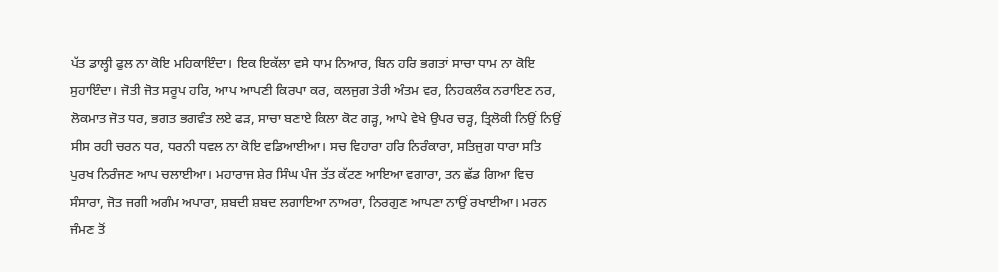ਪੱਤ ਡਾਲ੍ਹੀ ਫੁਲ ਨਾ ਕੋਇ ਮਹਿਕਾਇੰਦਾ। ਇਕ ਇਕੱਲਾ ਵਸੇ ਧਾਮ ਨਿਆਰ, ਬਿਨ ਹਰਿ ਭਗਤਾਂ ਸਾਚਾ ਧਾਮ ਨਾ ਕੋਇ ਸੁਹਾਇੰਦਾ। ਜੋਤੀ ਜੋਤ ਸਰੂਪ ਹਰਿ, ਆਪ ਆਪਣੀ ਕਿਰਪਾ ਕਰ, ਕਲਜੁਗ ਤੇਰੀ ਅੰਤਮ ਵਰ, ਨਿਹਕਲੰਕ ਨਰਾਇਣ ਨਰ, ਲੋਕਮਾਤ ਜੋਤ ਧਰ, ਭਗਤ ਭਗਵੰਤ ਲਏ ਫੜ, ਸਾਚਾ ਬਣਾਏ ਕਿਲਾ ਕੋਟ ਗੜ੍ਹ, ਆਪੇ ਵੇਖੇ ਉਪਰ ਚੜ੍ਹ, ਤ੍ਰਿਲੋਕੀ ਨਿਉਂ ਨਿਉਂ ਸੀਸ ਰਹੀ ਚਰਨ ਧਰ, ਧਰਨੀ ਧਵਲ ਨਾ ਕੋਇ ਵਡਿਆਈਆ। ਸਚ ਵਿਹਾਰਾ ਹਰਿ ਨਿਰੰਕਾਰਾ, ਸਤਿਜੁਗ ਧਾਰਾ ਸਤਿ ਪੁਰਖ ਨਿਰੰਜਣ ਆਪ ਚਲਾਈਆ। ਮਹਾਰਾਜ ਸ਼ੇਰ ਸਿੰਘ ਪੰਜ ਤੱਤ ਕੱਟਣ ਆਇਆ ਵਗਾਰਾ, ਤਨ ਛੱਡ ਗਿਆ ਵਿਚ ਸੰਸਾਰਾ, ਜੋਤ ਜਗੀ ਅਗੰਮ ਅਪਾਰਾ, ਸ਼ਬਦੀ ਸ਼ਬਦ ਲਗਾਇਆ ਨਾਅਰਾ, ਨਿਰਗੁਣ ਆਪਣਾ ਨਾਉਂ ਰਖਾਈਆ। ਮਰਨ ਜੰਮਣ ਤੋਂ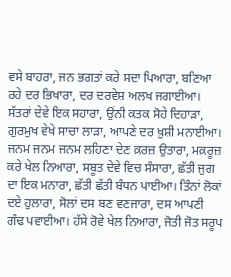ਵਸੇ ਬਾਹਰਾ, ਜਨ ਭਗਤਾਂ ਕਰੇ ਸਦਾ ਪਿਆਰਾ, ਬਣਿਆ ਰਹੇ ਦਰ ਭਿਖਾਰਾ, ਦਰ ਦਰਵੇਸ਼ ਅਲਖ ਜਗਾਈਆ। ਸੱਤਰਾਂ ਦੇਵੇ ਇਕ ਸਹਾਰਾ, ਉਂਨੀ ਕਤਕ ਸੋਹੇ ਦਿਹਾੜਾ, ਗੁਰਮੁਖ ਵੇਖੇ ਸਾਚਾ ਲਾੜਾ, ਆਪਣੇ ਦਰ ਖ਼ੁਸ਼ੀ ਮਨਾਈਆ। ਜਨਮ ਜਨਮ ਜਨਮ ਲਹਿਣਾ ਦੇਣ ਕ਼ਰਜ਼ ਉਤਾਰਾ, ਮਕ਼ਰੂਜ਼ ਕਰੇ ਖੇਲ ਨਿਆਰਾ, ਸਬੂਤ ਦੇਵੇ ਵਿਚ ਸੰਸਾਰਾ, ਛੱਤੀ ਜੁਗ ਦਾ ਇਕ ਮਨਾਰਾ, ਛੱਤੀ ਛੱਤੀ ਬੰਧਨ ਪਾਈਆ। ਤਿੰਨਾਂ ਲੋਕਾਂ ਦਏ ਹੁਲਾਰਾ, ਸੋਲਾਂ ਦਸ ਬਣ ਵਣਜਾਰਾ, ਦਸ ਆਪਣੀ ਗੰਢ ਪਵਾਈਆ। ਹੱਸੇ ਰੋਵੇ ਖੇਲ ਨਿਆਰਾ, ਜੋਤੀ ਜੋਤ ਸਰੂਪ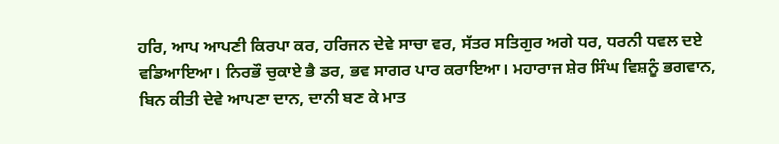ਹਰਿ, ਆਪ ਆਪਣੀ ਕਿਰਪਾ ਕਰ, ਹਰਿਜਨ ਦੇਵੇ ਸਾਚਾ ਵਰ, ਸੱਤਰ ਸਤਿਗੁਰ ਅਗੇ ਧਰ, ਧਰਨੀ ਧਵਲ ਦਏ ਵਡਿਆਇਆ। ਨਿਰਭੌ ਚੁਕਾਏ ਭੈ ਡਰ, ਭਵ ਸਾਗਰ ਪਾਰ ਕਰਾਇਆ। ਮਹਾਰਾਜ ਸ਼ੇਰ ਸਿੰਘ ਵਿਸ਼ਨੂੰ ਭਗਵਾਨ, ਬਿਨ ਕੀਤੀ ਦੇਵੇ ਆਪਣਾ ਦਾਨ, ਦਾਨੀ ਬਣ ਕੇ ਮਾਤ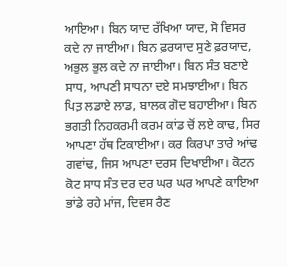ਆਇਆ। ਬਿਨ ਯਾਦ ਰੱਖਿਆ ਯਾਦ, ਸੋ ਵਿਸਰ ਕਦੇ ਨਾ ਜਾਈਆ। ਬਿਨ ਫ਼ਰਯਾਦ ਸੁਣੇ ਫ਼ਰਯਾਦ, ਅਭੁਲ ਭੁਲ ਕਦੇ ਨਾ ਜਾਈਆ। ਬਿਨ ਸੰਤ ਬਣਾਏ ਸਾਧ, ਆਪਣੀ ਸਾਧਨਾ ਦਏ ਸਮਝਾਈਆ। ਬਿਨ ਪਿਤ਼ ਲਡਾਏ ਲਾਡ, ਬਾਲਕ ਗੋਦ ਬਹਾਈਆ। ਬਿਨ ਭਗਤੀ ਨਿਹਕਰਮੀ ਕਰਮ ਕਾਂਡ ਚੋਂ ਲਏ ਕਾਢ, ਸਿਰ ਆਪਣਾ ਹੱਥ ਟਿਕਾਈਆ। ਕਰ ਕਿਰਪਾ ਤਾਰੇ ਆਂਢ ਗਵਾਂਢ, ਜਿਸ ਆਪਣਾ ਦਰਸ ਦਿਖਾਈਆ। ਕੋਟਨ ਕੋਟ ਸਾਧ ਸੰਤ ਦਰ ਦਰ ਘਰ ਘਰ ਆਪਣੇ ਕਾਇਆ ਭਾਂਡੇ ਰਹੇ ਮਾਂਜ, ਦਿਵਸ ਰੈਣ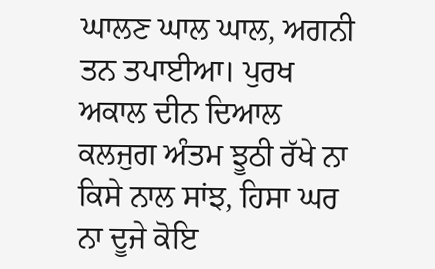ਘਾਲਣ ਘਾਲ ਘਾਲ, ਅਗਨੀ ਤਨ ਤਪਾਈਆ। ਪੁਰਖ ਅਕਾਲ ਦੀਨ ਦਿਆਲ ਕਲਜੁਗ ਅੰਤਮ ਝੂਠੀ ਰੱਖੇ ਨਾ ਕਿਸੇ ਨਾਲ ਸਾਂਝ, ਹਿਸਾ ਘਰ ਨਾ ਦੂਜੇ ਕੋਇ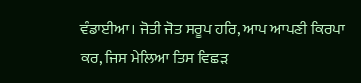ਵੰਡਾਈਆ। ਜੋਤੀ ਜੋਤ ਸਰੂਪ ਹਰਿ, ਆਪ ਆਪਣੀ ਕਿਰਪਾ ਕਰ, ਜਿਸ ਮੇਲਿਆ ਤਿਸ ਵਿਛੜ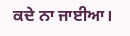ਕਦੇ ਨਾ ਜਾਈਆ।